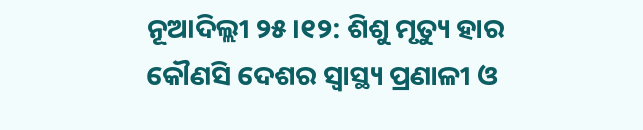ନୂଆଦିଲ୍ଲୀ ୨୫।୧୨: ଶିଶୁ ମୃତ୍ୟୁ ହାର କୌଣସି ଦେଶର ସ୍ୱାସ୍ଥ୍ୟ ପ୍ରଣାଳୀ ଓ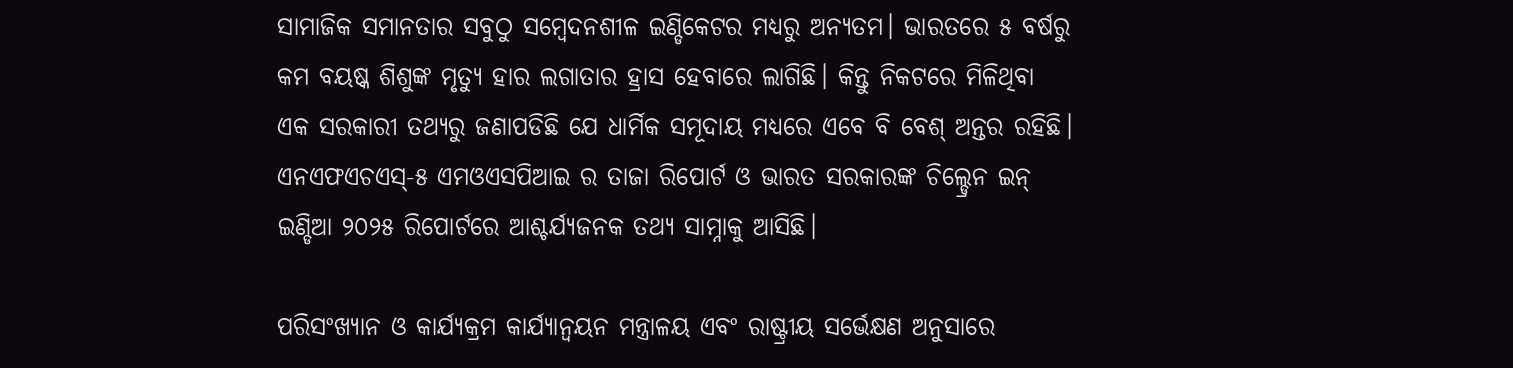ସାମାଜିକ ସମାନତାର ସବୁଠୁ ସମ୍ବେଦନଶୀଳ ଇଣ୍ଡିକେଟର ମଧ୍ୟରୁ ଅନ୍ୟତମ। ଭାରତରେ ୫ ବର୍ଷରୁ କମ ବୟଷ୍କ ଶିଶୁଙ୍କ ମୃତ୍ୟୁ ହାର ଲଗାତାର ହ୍ରାସ ହେବାରେ ଲାଗିଛି। କିନ୍ତୁ ନିକଟରେ ମିଳିଥିବା ଏକ ସରକାରୀ ତଥ୍ୟରୁ ଜଣାପଡିଛି ଯେ ଧାର୍ମିକ ସମୂଦାୟ ମଧ୍ୟରେ ଏବେ ବି ବେଶ୍ ଅନ୍ତର ରହିଛି। ଏନଏଫଏଚଏସ୍-୫ ଏମଓଏସପିଆଇ ର ତାଜା ରିପୋର୍ଟ ଓ ଭାରତ ସରକାରଙ୍କ ଚିଲ୍ଡ୍ରେନ ଇନ୍ ଇଣ୍ଡିଆ ୨୦୨୫ ରିପୋର୍ଟରେ ଆଶ୍ଚର୍ଯ୍ୟଜନକ ତଥ୍ୟ ସାମ୍ନାକୁ ଆସିଛି।

ପରିସଂଖ୍ୟାନ ଓ କାର୍ଯ୍ୟକ୍ରମ କାର୍ଯ୍ୟାନ୍ୱୟନ ମନ୍ତ୍ରାଳୟ ଏବଂ ରାଷ୍ଟ୍ରୀୟ ସର୍ଭେକ୍ଷଣ ଅନୁସାରେ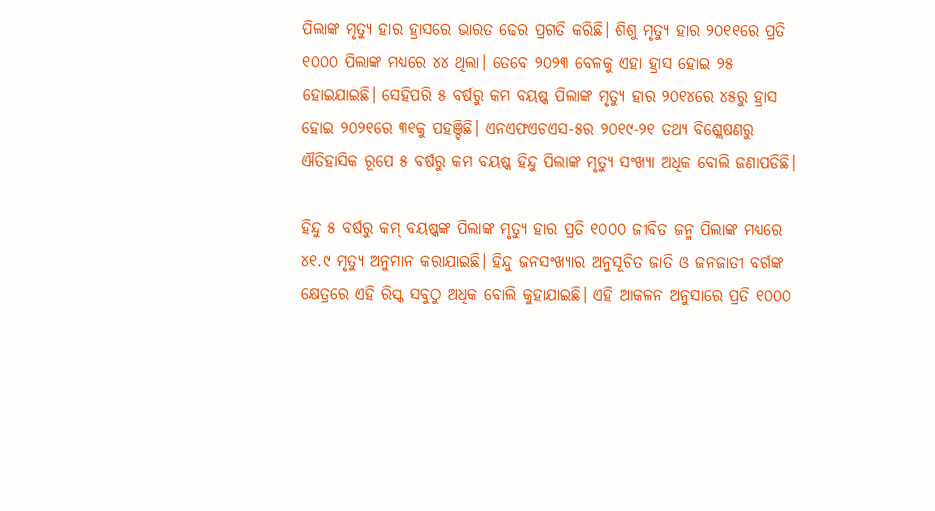ପିଲାଙ୍କ ମୃତ୍ୟୁ ହାର ହ୍ରାସରେ ଭାରତ ଢେର ପ୍ରଗତି କରିଛି। ଶିଶୁ ମୃତ୍ୟୁ ହାର ୨୦୧୧ରେ ପ୍ରତି ୧୦୦୦ ପିଲାଙ୍କ ମଧ୍ୟରେ ୪୪ ଥିଲା। ତେବେ ୨୦୨୩ ବେଳକୁ ଏହା ହ୍ରାସ ହୋଇ ୨୫ ହୋଇଯାଇଛି। ସେହିପରି ୫ ବର୍ଷରୁ କମ ବୟଷ୍କ ପିଲାଙ୍କ ମୃତ୍ୟୁ ହାର ୨୦୧୪ରେ ୪୫ରୁ ହ୍ରାସ ହୋଇ ୨୦୨୧ରେ ୩୧କୁ ପହଞ୍ଚିଛି। ଏନଏଫଏଚଏସ-୫ର ୨୦୧୯-୨୧ ତଥ୍ୟ ବିଶ୍ଲେଷଣରୁ ଐତିହାସିକ ରୂପେ ୫ ବର୍ଷରୁ କମ ବୟଷ୍କ ହିନ୍ଦୁ ପିଲାଙ୍କ ମୃତ୍ୟୁ ସଂଖ୍ୟା ଅଧିକ ବୋଲି ଜଣାପଡିଛି।

ହିନ୍ଦୁ ୫ ବର୍ଷରୁ କମ୍ ବୟଷ୍କଙ୍କ ପିଲାଙ୍କ ମୃତ୍ୟୁ ହାର ପ୍ରତି ୧୦୦୦ ଜୀବିତ ଜନ୍ମ ପିଲାଙ୍କ ମଧ୍ୟରେ ୪୧.୯ ମୃତ୍ୟୁ ଅନୁମାନ କରାଯାଇଛି। ହିନ୍ଦୁ ଜନସଂଖ୍ୟାର ଅନୁସୂଚିତ ଜାତି ଓ ଜନଜାତୀ ବର୍ଗଙ୍କ କ୍ଷେତ୍ରରେ ଏହି ରିସ୍କ ସବୁଠୁ ଅଧିକ ବୋଲି କୁହାଯାଇଛି। ଏହି ଆକଳନ ଅନୁସାରେ ପ୍ରତି ୧୦୦୦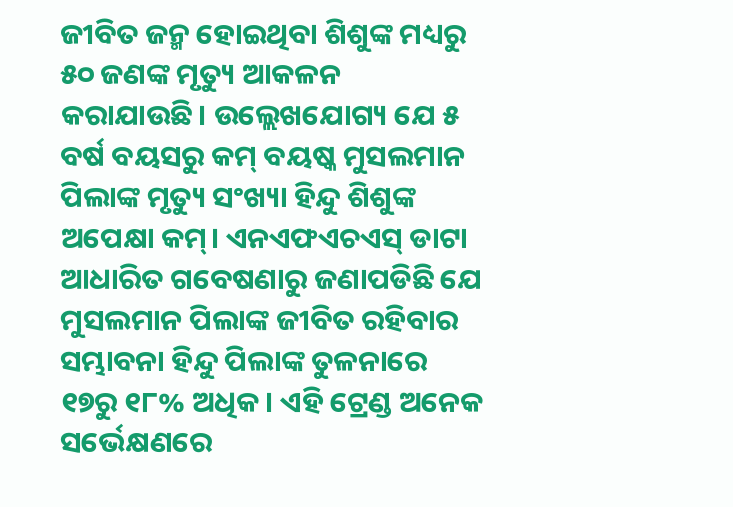ଜୀବିତ ଜନ୍ମ ହୋଇଥିବା ଶିଶୁଙ୍କ ମଧ୍ୟରୁ ୫୦ ଜଣଙ୍କ ମୃତ୍ୟୁ ଆକଳନ କରାଯାଉଛି। ଉଲ୍ଲେଖଯୋଗ୍ୟ ଯେ ୫ ବର୍ଷ ବୟସରୁ କମ୍ ବୟଷ୍କ ମୁସଲମାନ ପିଲାଙ୍କ ମୃତ୍ୟୁ ସଂଖ୍ୟା ହିନ୍ଦୁ ଶିଶୁଙ୍କ ଅପେକ୍ଷା କମ୍। ଏନଏଫଏଚଏସ୍ ଡାଟା ଆଧାରିତ ଗବେଷଣାରୁ ଜଣାପଡିଛି ଯେ ମୁସଲମାନ ପିଲାଙ୍କ ଜୀବିତ ରହିବାର ସମ୍ଭାବନା ହିନ୍ଦୁ ପିଲାଙ୍କ ତୁଳନାରେ ୧୭ରୁ ୧୮% ଅଧିକ। ଏହି ଟ୍ରେଣ୍ଡ ଅନେକ ସର୍ଭେକ୍ଷଣରେ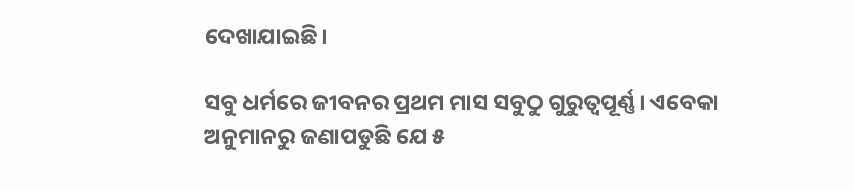ଦେଖାଯାଇଛି।

ସବୁ ଧର୍ମରେ ଜୀବନର ପ୍ରଥମ ମାସ ସବୁଠୁ ଗୁରୁତ୍ୱପୂର୍ଣ୍ଣ। ଏବେକା ଅନୁମାନରୁ ଜଣାପଡୁଛି ଯେ ୫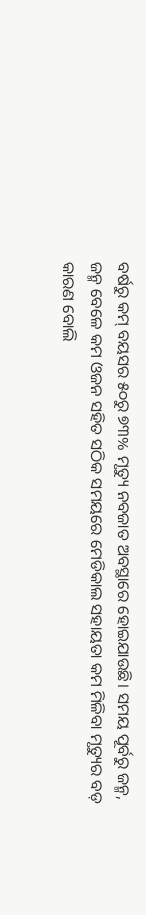ବର୍ଷରୁ କମ୍ ବୟସର ୫୦ରୁ ୭୩% ମୃତ୍ୟୁ ନବଜାତ ଅବସ୍ଥାରେ ହୋଇଯାଉଛି। ସମୟ ପୂର୍ବରୁ ଜନ୍ମ, ଜନ୍ମ ବେଳେ କମ ଓଜନ ସହିତ ସଠିକ ସମୟରେ ମେଡିକାଲ ସହାୟତା କମ ମିଳିବା ମୃତ୍ୟୁର ବଡ଼ କାରଣ ବୋଲି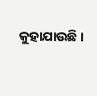କୁହାଯାଉଛି।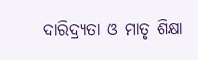ଦାରିଦ୍ର୍ୟତା ଓ ମାତୃ ଶିକ୍ଷା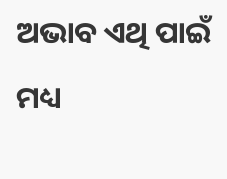ଅଭାବ ଏଥି ପାଇଁ ମଧ୍ୟ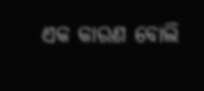ଏକ କାରଣ ବୋଲି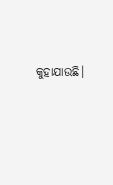କୁହାଯାଉଛି।